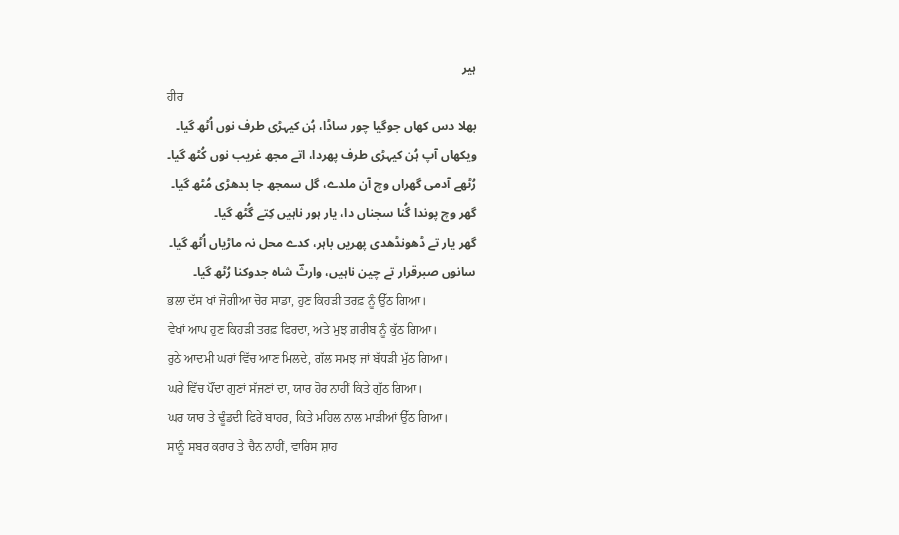ہیر
ਹੀਰ
بھلا دس کھاں جوگیا چور ساڈا، ہُن کیہڑی طرف نوں اُٹھ گیا۔
ویکھاں آپ ہُن کیہڑی طرف پھردا، اتے مجھ غریب نوں کُٹھ گیا۔
رُٹھے آدمی گھراں وچ آن ملدے، گل سمجھ جا بدھڑی مُٹھ گیا۔
گھر وچ پوندا گُنا سجناں دا، یار ہور ناہیں کِتے گُٹھ گیا۔
گھر یار تے ڈھونڈھدی پھریں باہر، کدے محل نہ ماڑیاں اُٹھ گیا۔
سانوں صبرقرار تے چین ناہیں، وارثؔ شاہ جدوکنا رُٹھ گیا۔
ਭਲਾ ਦੱਸ ਖਾਂ ਜੋਗੀਆ ਚੋਰ ਸਾਡਾ, ਹੁਣ ਕਿਹੜੀ ਤਰਫ਼ ਨੂੰ ਉੱਠ ਗਿਆ।
ਵੇਖਾਂ ਆਪ ਹੁਣ ਕਿਹੜੀ ਤਰਫ਼ ਫਿਰਦਾ, ਅਤੇ ਮੁਝ ਗ਼ਰੀਬ ਨੂੰ ਕੁੱਠ ਗਿਆ।
ਰੁਠੇ ਆਦਮੀ ਘਰਾਂ ਵਿੱਚ ਆਣ ਮਿਲਦੇ, ਗੱਲ ਸਮਝ ਜਾਂ ਬੱਧੜੀ ਮੁੱਠ ਗਿਆ।
ਘਰੇ ਵਿੱਚ ਪੌਂਦਾ ਗੁਣਾਂ ਸੱਜਣਾਂ ਦਾ, ਯਾਰ ਹੋਰ ਨਾਹੀਂ ਕਿਤੇ ਗੁੱਠ ਗਿਆ।
ਘਰ ਯਾਰ ਤੇ ਢੂੰਡਦੀ ਫਿਰੇਂ ਬਾਹਰ, ਕਿਤੇ ਮਹਿਲ ਨਾਲ ਮਾੜੀਆਂ ਉੱਠ ਗਿਆ।
ਸਾਨੂੰ ਸਬਰ ਕਰਾਰ ਤੇ ਚੈਨ ਨਾਹੀਂ, ਵਾਰਿਸ ਸ਼ਾਹ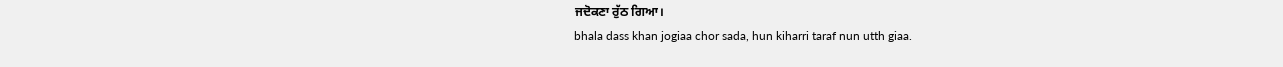ਜਦੋਕਣਾ ਰੁੱਠ ਗਿਆ।
bhala dass khan jogiaa chor sada, hun kiharri taraf nun utth giaa.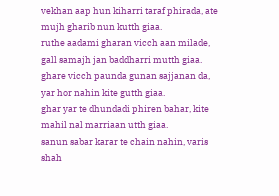vekhan aap hun kiharri taraf phirada, ate mujh gharib nun kutth giaa.
ruthe aadami gharan vicch aan milade, gall samajh jan baddharri mutth giaa.
ghare vicch paunda gunan sajjanan da, yar hor nahin kite gutth giaa.
ghar yar te dhundadi phiren bahar, kite mahil nal marriaan utth giaa.
sanun sabar karar te chain nahin, varis shah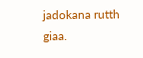jadokana rutth giaa.